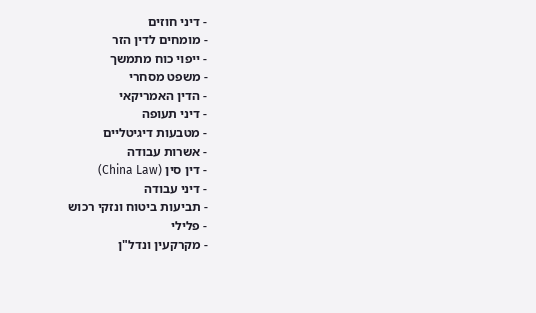- דיני חוזים
- מומחים לדין הזר
- ייפוי כוח מתמשך
- משפט מסחרי
- הדין האמריקאי
- דיני תעופה
- מטבעות דיגיטליים
- אשרות עבודה
- דין סין (China Law)
- דיני עבודה
- תביעות ביטוח ונזקי רכוש
- פלילי
- מקרקעין ונדל"ן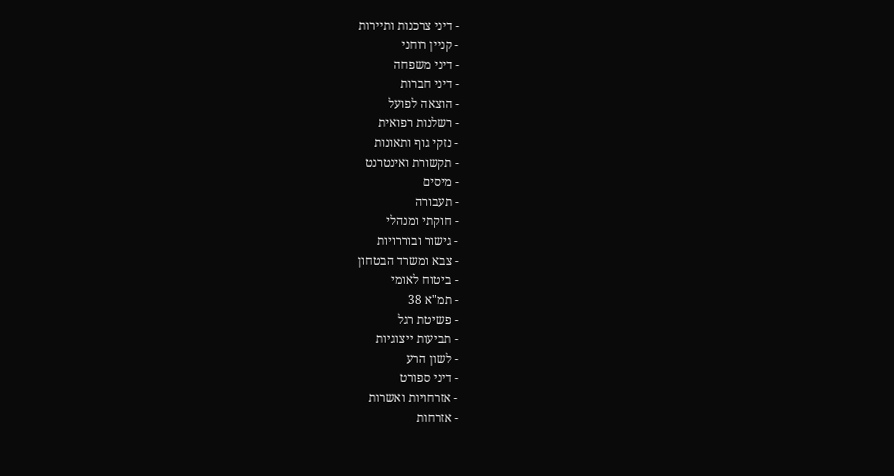- דיני צרכנות ותיירות
- קניין רוחני
- דיני משפחה
- דיני חברות
- הוצאה לפועל
- רשלנות רפואית
- נזקי גוף ותאונות
- תקשורת ואינטרנט
- מיסים
- תעבורה
- חוקתי ומנהלי
- גישור ובוררויות
- צבא ומשרד הבטחון
- ביטוח לאומי
- תמ"א 38
- פשיטת רגל
- תביעות ייצוגיות
- לשון הרע
- דיני ספורט
- אזרחויות ואשרות
- אזרחות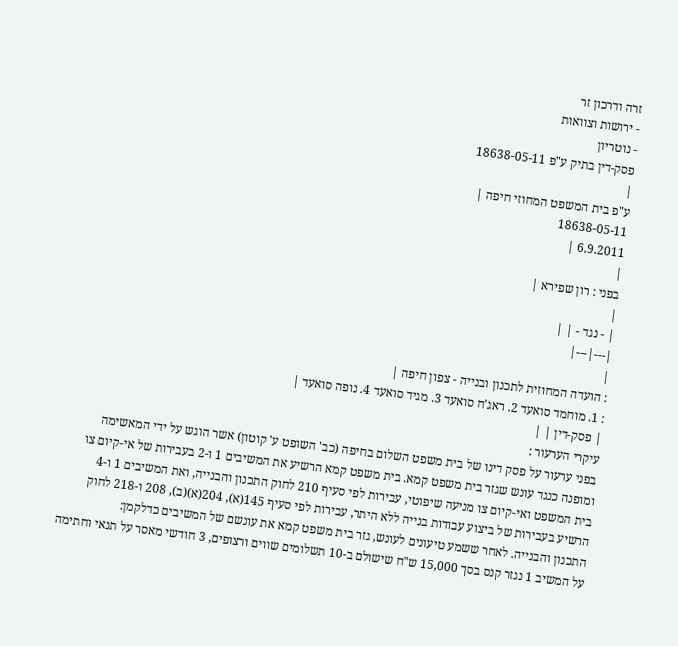זרה ודרכון זר
- ירושות וצוואות
- נוטריון
פסק-דין בתיק ע"פ 18638-05-11
|
ע"פ בית המשפט המחוזי חיפה |
18638-05-11
6.9.2011 |
|
בפני : רון שפירא |
|
| - נגד - | |
|---|---|
|
: הועדה המחוזית לתכנון ובנייה - צפון חיפה |
: 1. מוחמד סואעד 2. ראג'ח סואעד 3. מגיד סואעד 4. נופה סואעד |
| פסק-דין | |
עיקרי הערעור :
בפני ערעור על פסק דינו של בית משפט השלום בחיפה (כב' השופט ע' קוטון) אשר הוגש על ידי המאשימה ומופנה כנגד עונש שגזר בית משפט קמא. בית משפט קמא הרשיע את המשיבים 1 ו-2 בעבירות של אי-קיום צו בית המשפט ואי-קיום צו מניעה שיפוטי, עבירות לפי סעיף 210 לחוק התכנון והבנייה, ואת המשיבים 1 ו-4 הרשיע בעבירות של ביצוע עבודות בנייה ללא היתר, עבירות לפי סעיף 145(א), 204(א)(ב), 208 ו-218 לחוק התכנון והבנייה. לאחר ששמע טיעונים לעונש, גזר בית משפט קמא את עונשם של המשיבים כדלקמן:
על המשיב 1 נגזר קנס בסך 15,000 ש"ח שישולם ב-10 תשלומים שווים ורצופים, 3 חודשי מאסר על תנאי וחתימה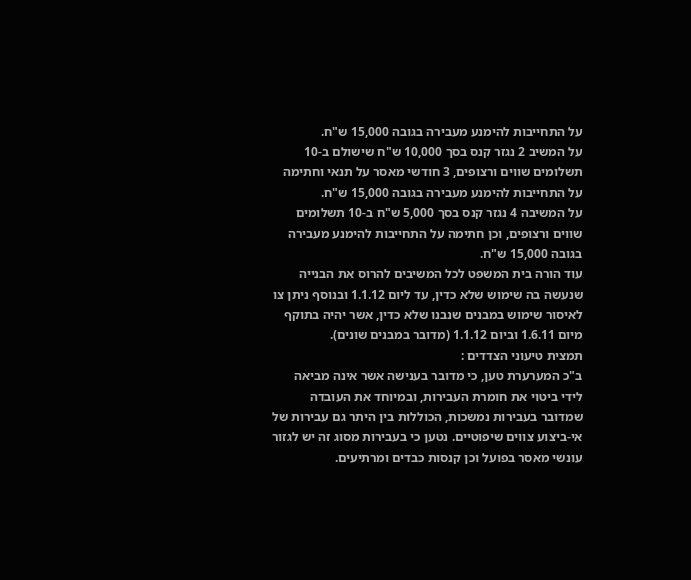על התחייבות להימנע מעבירה בגובה 15,000 ש"ח.
על המשיב 2 נגזר קנס בסך 10,000 ש"ח שישולם ב-10 תשלומים שווים ורצופים, 3 חודשי מאסר על תנאי וחתימה על התחייבות להימנע מעבירה בגובה 15,000 ש"ח.
על המשיבה 4 נגזר קנס בסך 5,000 ש"ח ב-10 תשלומים שווים ורצופים, וכן חתימה על התחייבות להימנע מעבירה בגובה 15,000 ש"ח.
עוד הורה בית המשפט לכל המשיבים להרוס את הבנייה שנעשה בה שימוש שלא כדין, עד ליום 1.1.12 ובנוסף ניתן צו לאיסור שימוש במבנים שנבנו שלא כדין, אשר יהיה בתוקף מיום 1.6.11 וביום 1.1.12 (מדובר במבנים שונים).
תמצית טיעוני הצדדים :
ב"כ המערערת טען, כי מדובר בענישה אשר אינה מביאה לידי ביטוי את חומרת העבירות, ובמיוחד את העובדה שמדובר בעבירות נמשכות, הכוללות בין היתר גם עבירות של אי-ביצוע צווים שיפוטיים. נטען כי בעבירות מסוג זה יש לגזור עונשי מאסר בפועל וכן קנסות כבדים ומרתיעים.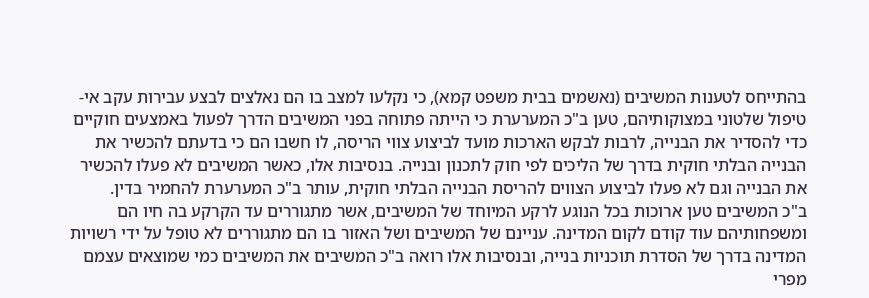בהתייחס לטענות המשיבים (נאשמים בבית משפט קמא), כי נקלעו למצב בו הם נאלצים לבצע עבירות עקב אי-טיפול שלטוני במצוקותיהם, טען ב"כ המערערת כי הייתה פתוחה בפני המשיבים הדרך לפעול באמצעים חוקיים כדי להסדיר את הבנייה, לרבות לבקש הארכות מועד לביצוע צווי הריסה, לו חשבו הם כי בדעתם להכשיר את הבנייה הבלתי חוקית בדרך של הליכים לפי חוק לתכנון ובנייה. בנסיבות אלו, כאשר המשיבים לא פעלו להכשיר את הבנייה וגם לא פעלו לביצוע הצווים להריסת הבנייה הבלתי חוקית, עותר ב"כ המערערת להחמיר בדין.
ב"כ המשיבים טען ארוכות בכל הנוגע לרקע המיוחד של המשיבים, אשר מתגוררים עד הקרקע בה חיו הם ומשפחותיהם עוד קודם לקום המדינה. עניינם של המשיבים ושל האזור בו הם מתגוררים לא טופל על ידי רשויות המדינה בדרך של הסדרת תוכניות בנייה, ובנסיבות אלו רואה ב"כ המשיבים את המשיבים כמי שמוצאים עצמם מפרי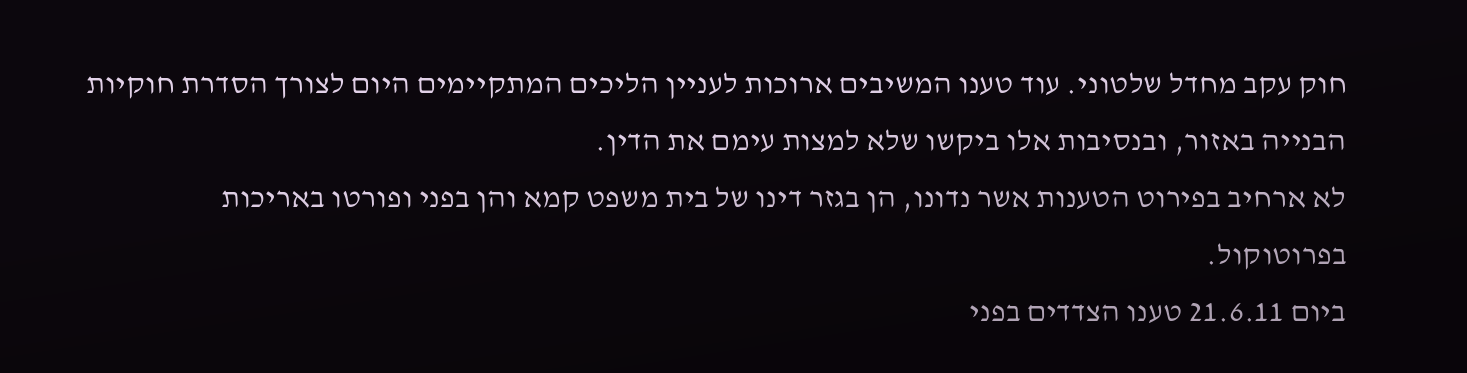חוק עקב מחדל שלטוני. עוד טענו המשיבים ארוכות לעניין הליכים המתקיימים היום לצורך הסדרת חוקיות הבנייה באזור, ובנסיבות אלו ביקשו שלא למצות עימם את הדין.
לא ארחיב בפירוט הטענות אשר נדונו, הן בגזר דינו של בית משפט קמא והן בפני ופורטו באריכות בפרוטוקול.
ביום 21.6.11 טענו הצדדים בפני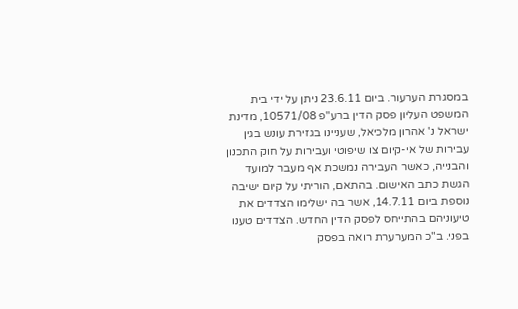במסגרת הערעור. ביום 23.6.11 ניתן על ידי בית המשפט העליון פסק הדין ברע"פ 10571/08, מדינת ישראל נ' אהרון מלכיאל, שעניינו בגזירת עונש בגין עבירות של אי-קיום צו שיפוטי ועבירות על חוק התכנון והבנייה, כאשר העבירה נמשכת אף מעבר למועד הגשת כתב האישום. בהתאם, הוריתי על קיום ישיבה נוספת ביום 14.7.11, אשר בה ישלימו הצדדים את טיעוניהם בהתייחס לפסק הדין החדש. הצדדים טענו בפני. ב"כ המערערת רואה בפסק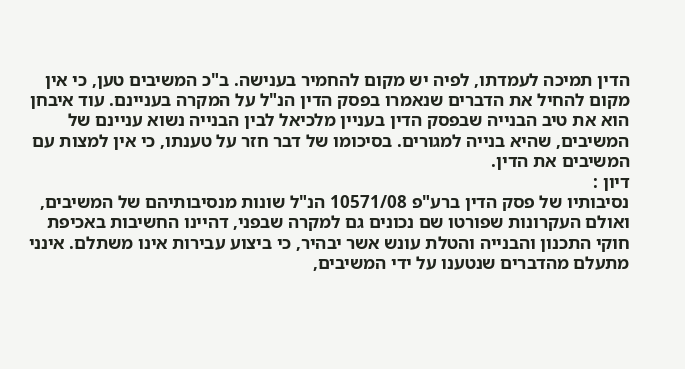הדין תמיכה לעמדתו, לפיה יש מקום להחמיר בענישה. ב"כ המשיבים טען, כי אין מקום להחיל את הדברים שנאמרו בפסק הדין הנ"ל על המקרה בעניינם. עוד איבחן הוא את טיב הבנייה שבפסק הדין בעניין מלכיאל לבין הבנייה נשוא עניינם של המשיבים, שהיא בנייה למגורים. בסיכומו של דבר חזר על טענתו, כי אין למצות עם המשיבים את הדין.
דיון :
נסיבותיו של פסק הדין ברע"פ 10571/08 הנ"ל שונות מנסיבותיהם של המשיבים, ואולם העקרונות שפורטו שם נכונים גם למקרה שבפני, דהיינו החשיבות באכיפת חוקי התכנון והבנייה והטלת עונש אשר יבהיר, כי ביצוע עבירות אינו משתלם. אינני מתעלם מהדברים שנטענו על ידי המשיבים,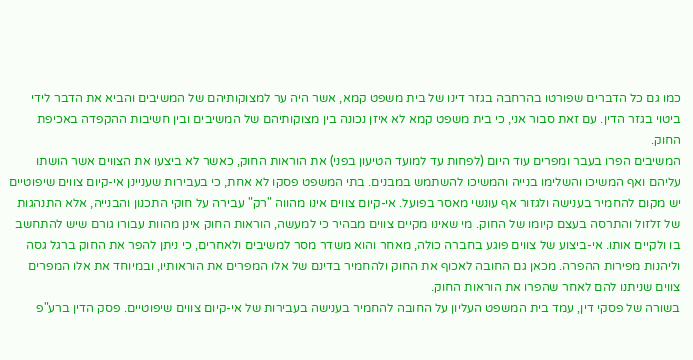כמו גם כל הדברים שפורטו בהרחבה בגזר דינו של בית משפט קמא, אשר היה ער למצוקותיהם של המשיבים והביא את הדבר לידי ביטוי בגזר הדין. עם זאת סבור אני, כי בית משפט קמא לא איזן נכונה בין מצוקותיהם של המשיבים ובין חשיבות ההקפדה באכיפת החוק.
המשיבים הפרו בעבר ומפרים עוד היום (לפחות עד למועד הטיעון בפני) את הוראות החוק, כאשר לא ביצעו את הצווים אשר הושתו עליהם ואף המשיכו והשלימו בנייה והמשיכו להשתמש במבנים. בתי המשפט פסקו לא אחת, כי בעבירות שעניינן אי-קיום צווים שיפוטיים יש מקום להחמיר בענישה ולגזור אף עונשי מאסר בפועל. אי-קיום צווים אינו מהווה "רק" עבירה על חוקי התכנון והבנייה, אלא התנהגות של זלזול והתרסה בעצם קיומו של החוק. מי שאינו מקיים צווים מבהיר כי למעשה, הוראות החוק אינן מהוות עבורו גורם שיש להתחשב בו ולקיים אותו. אי-ביצוע של צווים פוגע בחברה כולה, מאחר והוא משדר מסר למשיבים ולאחרים, כי ניתן להפר את החוק ברגל גסה וליהנות מפירות ההפרה. מכאן גם החובה לאכוף את החוק ולהחמיר בדינם של אלו המפרים את הוראותיו, ובמיוחד את אלו המפרים צווים שניתנו להם לאחר שהפרו את הוראות החוק.
בשורה של פסקי דין, עמד בית המשפט העליון על החובה להחמיר בענישה בעבירות של אי-קיום צווים שיפוטיים. פסק הדין ברע"פ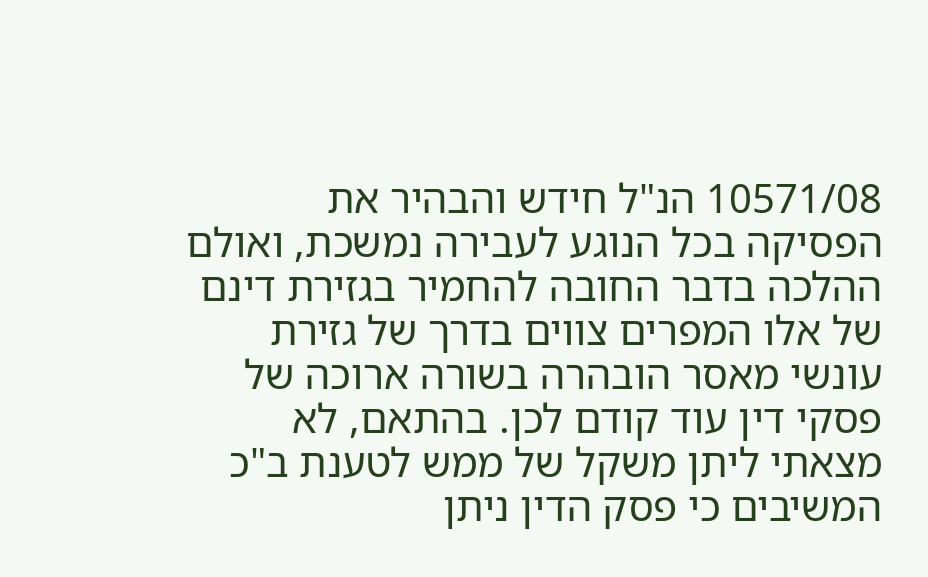10571/08 הנ"ל חידש והבהיר את הפסיקה בכל הנוגע לעבירה נמשכת, ואולם ההלכה בדבר החובה להחמיר בגזירת דינם של אלו המפרים צווים בדרך של גזירת עונשי מאסר הובהרה בשורה ארוכה של פסקי דין עוד קודם לכן. בהתאם, לא מצאתי ליתן משקל של ממש לטענת ב"כ המשיבים כי פסק הדין ניתן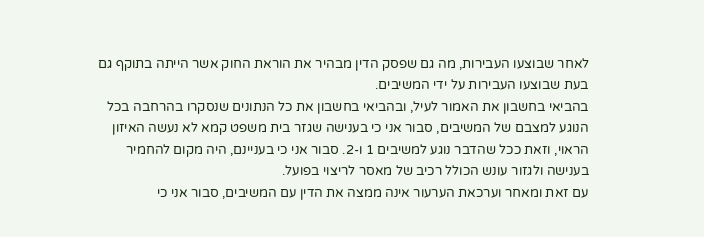לאחר שבוצעו העבירות, מה גם שפסק הדין מבהיר את הוראת החוק אשר הייתה בתוקף גם בעת שבוצעו העבירות על ידי המשיבים.
בהביאי בחשבון את האמור לעיל, ובהביאי בחשבון את כל הנתונים שנסקרו בהרחבה בכל הנוגע למצבם של המשיבים, סבור אני כי בענישה שגזר בית משפט קמא לא נעשה האיזון הראוי, וזאת ככל שהדבר נוגע למשיבים 1 ו-2. סבור אני כי בעניינם, היה מקום להחמיר בענישה ולגזור עונש הכולל רכיב של מאסר לריצוי בפועל.
עם זאת ומאחר וערכאת הערעור אינה ממצה את הדין עם המשיבים, סבור אני כי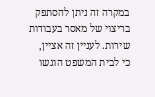במקרה זה ניתן להסתפק בריצוי של מאסר בעבודות שירות. לעניין זה אציין, כי לבית המשפט הוגשו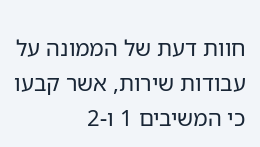חוות דעת של הממונה על עבודות שירות, אשר קבעו כי המשיבים 1 ו-2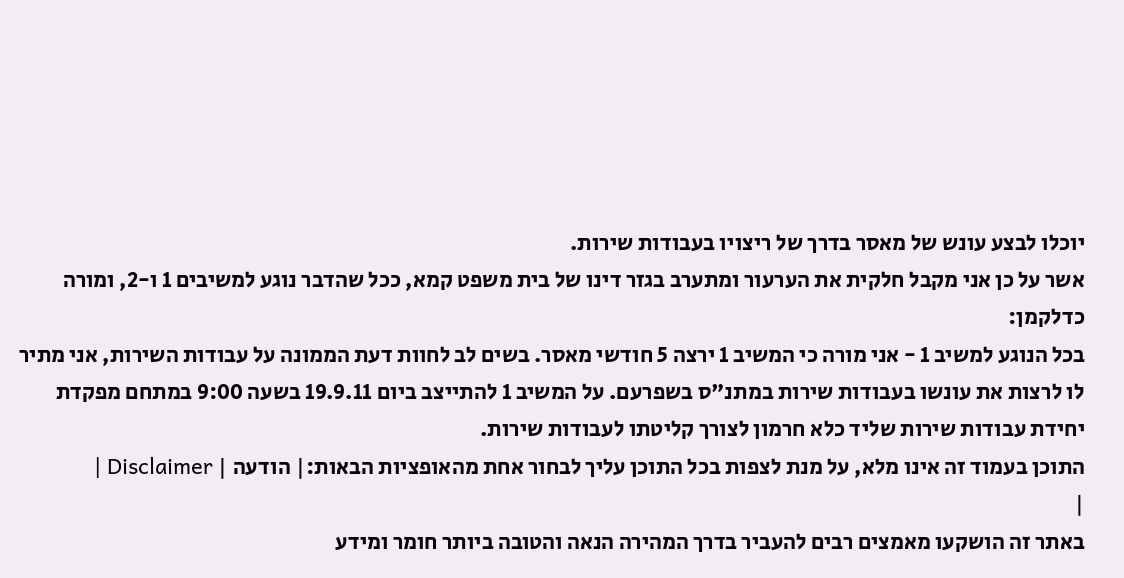יוכלו לבצע עונש של מאסר בדרך של ריצויו בעבודות שירות.
אשר על כן אני מקבל חלקית את הערעור ומתערב בגזר דינו של בית משפט קמא, ככל שהדבר נוגע למשיבים 1 ו-2, ומורה כדלקמן:
בכל הנוגע למשיב 1 - אני מורה כי המשיב 1 ירצה 5 חודשי מאסר. בשים לב לחוות דעת הממונה על עבודות השירות, אני מתיר לו לרצות את עונשו בעבודות שירות במתנ"ס בשפרעם. על המשיב 1 להתייצב ביום 19.9.11 בשעה 9:00 במתחם מפקדת יחידת עבודות שירות שליד כלא חרמון לצורך קליטתו לעבודות שירות.
התוכן בעמוד זה אינו מלא, על מנת לצפות בכל התוכן עליך לבחור אחת מהאופציות הבאות:| הודעה | Disclaimer |
|
באתר זה הושקעו מאמצים רבים להעביר בדרך המהירה הנאה והטובה ביותר חומר ומידע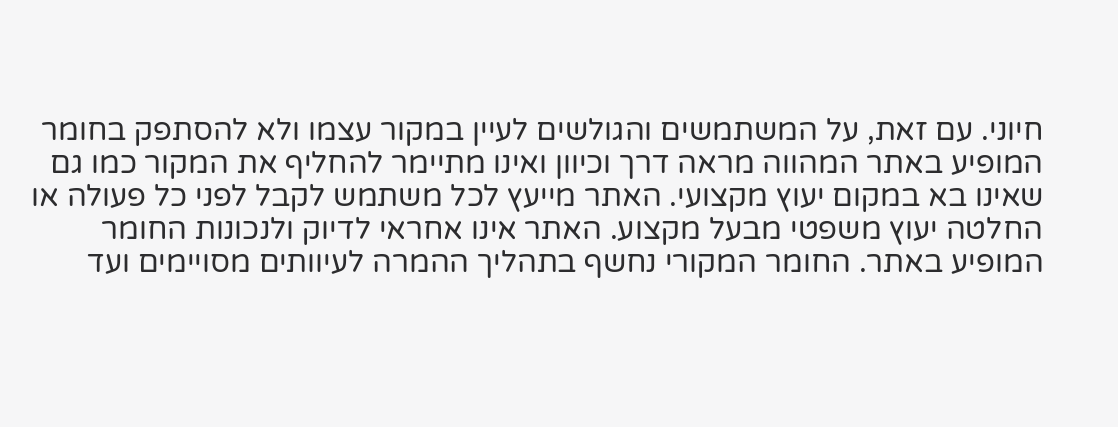חיוני. עם זאת, על המשתמשים והגולשים לעיין במקור עצמו ולא להסתפק בחומר המופיע באתר המהווה מראה דרך וכיוון ואינו מתיימר להחליף את המקור כמו גם שאינו בא במקום יעוץ מקצועי. האתר מייעץ לכל משתמש לקבל לפני כל פעולה או החלטה יעוץ משפטי מבעל מקצוע. האתר אינו אחראי לדיוק ולנכונות החומר המופיע באתר. החומר המקורי נחשף בתהליך ההמרה לעיוותים מסויימים ועד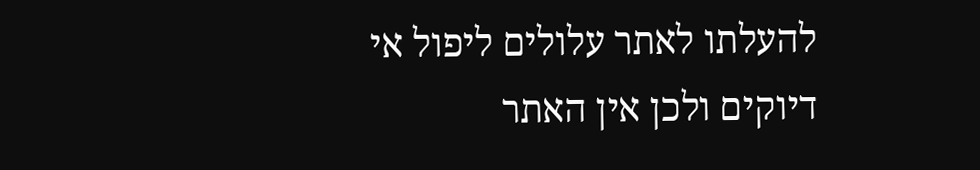להעלתו לאתר עלולים ליפול אי דיוקים ולכן אין האתר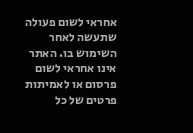אחראי לשום פעולה שתעשה לאחר השימוש בו. האתר אינו אחראי לשום פרסום או לאמיתות פרטים של כל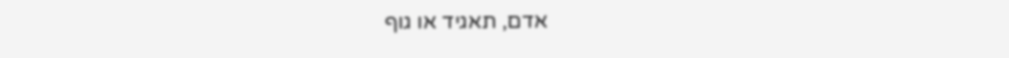אדם, תאגיד או גוף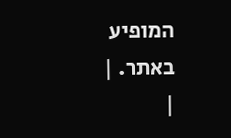המופיע באתר. |
|